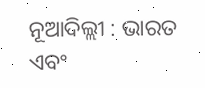ନୂଆଦିଲ୍ଲୀ : ଭାରତ ଏବଂ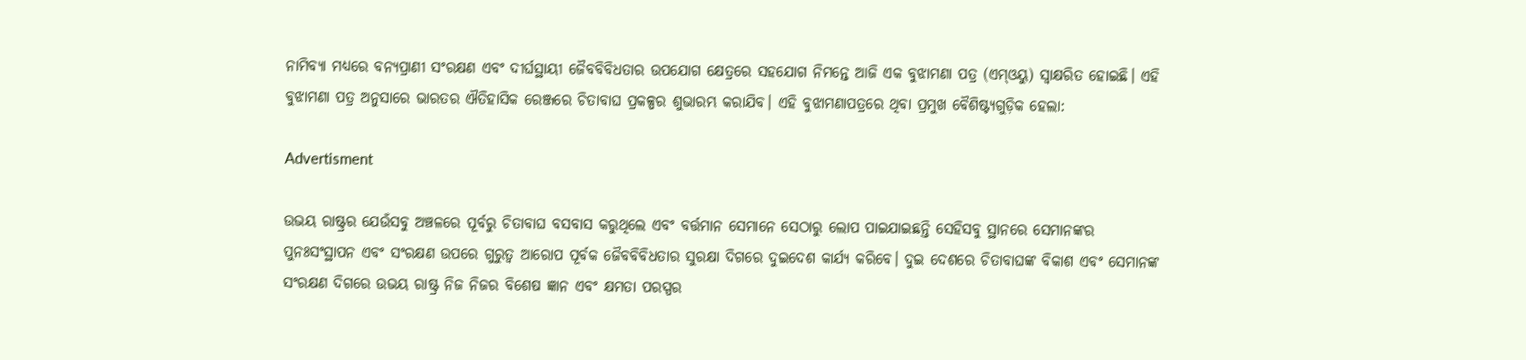ନାମିବ୍ୟା ମଧ୍ୟରେ ବନ୍ୟପ୍ରାଣୀ ସଂରକ୍ଷଣ ଏବଂ ଦୀର୍ଘସ୍ଥାୟୀ ଜୈବବିବିଧତାର ଉପଯୋଗ କ୍ଷେତ୍ରରେ ସହଯୋଗ ନିମନ୍ତେ ଆଜି ଏକ ବୁଝାମଣା ପତ୍ର (ଏମ୍‌ଓୟୁ) ସ୍ୱାକ୍ଷରିତ ହୋଇଛି। ଏହି ବୁଝାମଣା ପତ୍ର ଅନୁସାରେ ଭାରତର ଐତିହାସିକ ରେଞ୍ଜରେ ଚିତାବାଘ ପ୍ରକଳ୍ପର ଶୁଭାରମ୍ଭ କରାଯିବ। ଏହି ବୁଝାମଣାପତ୍ରରେ ଥିବା ପ୍ରମୁଖ ବୈଶିଷ୍ଟ୍ୟଗୁଡ଼ିକ ହେଲା:

Advertisment

ଉଭୟ ରାଷ୍ଟ୍ରର ଯେଉଁସବୁ ଅଞ୍ଚଳରେ ପୂର୍ବରୁ ଚିତାବାଘ ବସବାସ କରୁଥିଲେ ଏବଂ ବର୍ତ୍ତମାନ ସେମାନେ ସେଠାରୁ ଲୋପ ପାଇଯାଇଛନ୍ତି ସେହିସବୁ ସ୍ଥାନରେ ସେମାନଙ୍କର ପୁନଃସଂସ୍ଥାପନ ଏବଂ ସଂରକ୍ଷଣ ଉପରେ ଗୁରୁତ୍ୱ ଆରୋପ ପୂର୍ବକ ଜୈବବିବିଧତାର ସୁରକ୍ଷା ଦିଗରେ ଦୁଇଦେଶ କାର୍ଯ୍ୟ କରିବେ। ଦୁଇ ଦେଶରେ ଚିତାବାଘଙ୍କ ବିକାଶ ଏବଂ ସେମାନଙ୍କ ସଂରକ୍ଷଣ ଦିଗରେ ଉଭୟ ରାଷ୍ଟ୍ର ନିଜ ନିଜର ବିଶେଷ ଜ୍ଞାନ ଏବଂ କ୍ଷମତା ପରସ୍ପର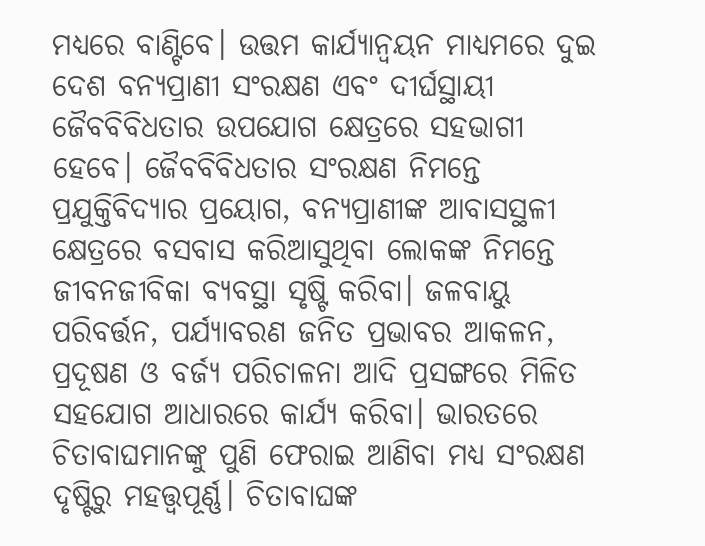ମଧ୍ୟରେ ବାଣ୍ଟିବେ। ଉତ୍ତମ କାର୍ଯ୍ୟାନ୍ୱୟନ ମାଧ୍ୟମରେ ଦୁଇ ଦେଶ ବନ୍ୟପ୍ରାଣୀ ସଂରକ୍ଷଣ ଏବଂ ଦୀର୍ଘସ୍ଥାୟୀ ଜୈବବିବିଧତାର ଉପଯୋଗ କ୍ଷେତ୍ରରେ ସହଭାଗୀ ହେବେ। ଜୈବବିବିଧତାର ସଂରକ୍ଷଣ ନିମନ୍ତେ ପ୍ରଯୁକ୍ତିବିଦ୍ୟାର ପ୍ରୟୋଗ, ବନ୍ୟପ୍ରାଣୀଙ୍କ ଆବାସସ୍ଥଳୀ କ୍ଷେତ୍ରରେ ବସବାସ କରିଆସୁଥିବା ଲୋକଙ୍କ ନିମନ୍ତେ ଜୀବନଜୀବିକା ବ୍ୟବସ୍ଥା ସୃଷ୍ଟି କରିବା। ଜଳବାୟୁ ପରିବର୍ତ୍ତନ, ପର୍ଯ୍ୟାବରଣ ଜନିତ ପ୍ରଭାବର ଆକଳନ, ପ୍ରଦୂଷଣ ଓ ବର୍ଜ୍ୟ ପରିଚାଳନା ଆଦି ପ୍ରସଙ୍ଗରେ ମିଳିତ ସହଯୋଗ ଆଧାରରେ କାର୍ଯ୍ୟ କରିବା। ଭାରତରେ ଚିତାବାଘମାନଙ୍କୁ ପୁଣି ଫେରାଇ ଆଣିବା ମଧ୍ୟ ସଂରକ୍ଷଣ ଦୃଷ୍ଟିରୁ ମହତ୍ତ୍ୱପୂର୍ଣ୍ଣ। ଚିତାବାଘଙ୍କ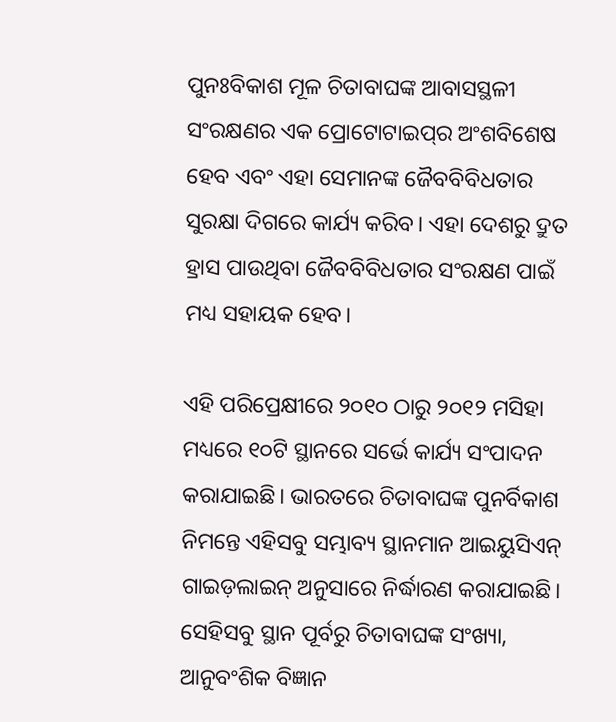ପୁନଃବିକାଶ ମୂଳ ଚିତାବାଘଙ୍କ ଆବାସସ୍ଥଳୀ ସଂରକ୍ଷଣର ଏକ ପ୍ରୋଟୋଟାଇପ୍‌ର ଅଂଶବିଶେଷ ହେବ ଏବଂ ଏହା ସେମାନଙ୍କ ଜୈବବିବିଧତାର ସୁରକ୍ଷା ଦିଗରେ କାର୍ଯ୍ୟ କରିବ। ଏହା ଦେଶରୁ ଦ୍ରୁତ ହ୍ରାସ ପାଉଥିବା ଜୈବବିବିଧତାର ସଂରକ୍ଷଣ ପାଇଁ ମଧ୍ୟ ସହାୟକ ହେବ।

ଏହି ପରିପ୍ରେକ୍ଷୀରେ ୨୦୧୦ ଠାରୁ ୨୦୧୨ ମସିହା ମଧ୍ୟରେ ୧୦ଟି ସ୍ଥାନରେ ସର୍ଭେ କାର୍ଯ୍ୟ ସଂପାଦନ କରାଯାଇଛି। ଭାରତରେ ଚିତାବାଘଙ୍କ ପୁନର୍ବିକାଶ ନିମନ୍ତେ ଏହିସବୁ ସମ୍ଭାବ୍ୟ ସ୍ଥାନମାନ ଆଇୟୁସିଏନ୍ ଗାଇଡ଼ଲାଇନ୍ ଅନୁସାରେ ନିର୍ଦ୍ଧାରଣ କରାଯାଇଛି। ସେହିସବୁ ସ୍ଥାନ ପୂର୍ବରୁ ଚିତାବାଘଙ୍କ ସଂଖ୍ୟା, ଆନୁବଂଶିକ ବିଜ୍ଞାନ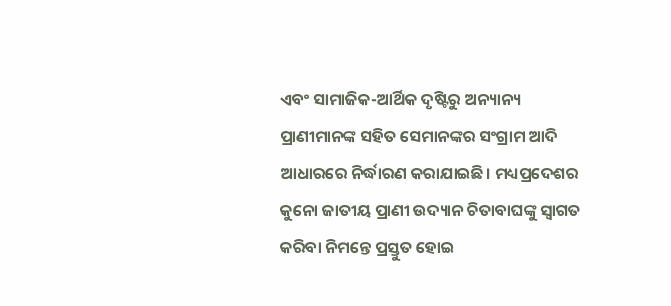ଏବଂ ସାମାଜିକ-ଆର୍ଥିକ ଦୃଷ୍ଟିରୁ ଅନ୍ୟାନ୍ୟ ପ୍ରାଣୀମାନଙ୍କ ସହିତ ସେମାନଙ୍କର ସଂଗ୍ରାମ ଆଦି ଆଧାରରେ ନିର୍ଦ୍ଧାରଣ କରାଯାଇଛି। ମଧ୍ୟପ୍ରଦେଶର କୁନୋ ଜାତୀୟ ପ୍ରାଣୀ ଉଦ୍ୟାନ ଚିତାବାଘଙ୍କୁ ସ୍ୱାଗତ କରିବା ନିମନ୍ତେ ପ୍ରସ୍ତୁତ ହୋଇ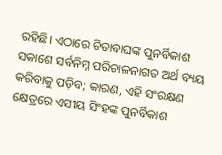ରହିଛି। ଏଠାରେ ଚିତାବାଘଙ୍କ ପୁନର୍ବିକାଶ ସକାଶେ ସର୍ବନିମ୍ନ ପରିଚାଳନାଗତ ଅର୍ଥ ବ୍ୟୟ କରିବାକୁ ପଡ଼ିବ; କାରଣ, ଏହି ସଂରକ୍ଷଣ କ୍ଷେତ୍ରରେ ଏସୀୟ ସିଂହଙ୍କ ପୁନର୍ବିକାଶ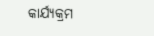କାର୍ଯ୍ୟକ୍ରମ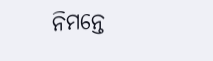ନିମନ୍ତେ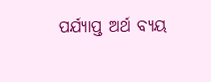ପର୍ଯ୍ୟାପ୍ତ ଅର୍ଥ ବ୍ୟୟ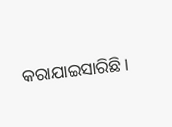କରାଯାଇସାରିଛି।